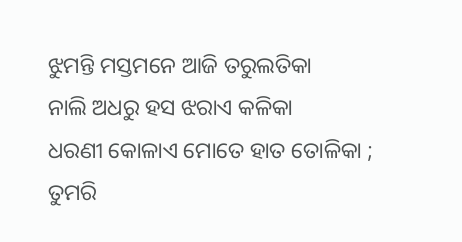ଝୁମନ୍ତି ମସ୍ତମନେ ଆଜି ତରୁଲତିକା
ନାଲି ଅଧରୁ ହସ ଝରାଏ କଳିକା
ଧରଣୀ କୋଳାଏ ମୋତେ ହାତ ତୋଳିକା ;
ତୁମରି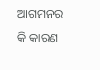ଆଗମନର କି କାରଣ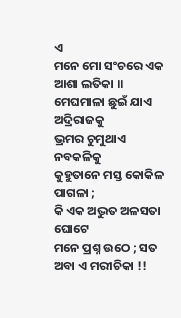ଏ
ମନେ ମୋ ସଂଚରେ ଏକ ଆଶା ଲତିକା ॥
ମେଘମାଳା ଛୁଇଁ ଯାଏ ଅଦ୍ରିରାଜକୁ
ଭ୍ରମର ଚୁମୁଥାଏ ନବକଳିକୁ
କୁହୁତାନେ ମସ୍ତ କୋକିଳ ପାଗଳା ;
କି ଏକ ଅଦ୍ଭୁତ ଅଳସତା ଘୋଟେ
ମନେ ପ୍ରଶ୍ନ ଉଠେ ; ସତ ଅବା ଏ ମରୀଚିକା !!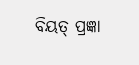ବିୟତ୍ ପ୍ରଜ୍ଞା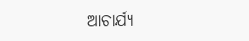ଆଚାର୍ଯ୍ୟ